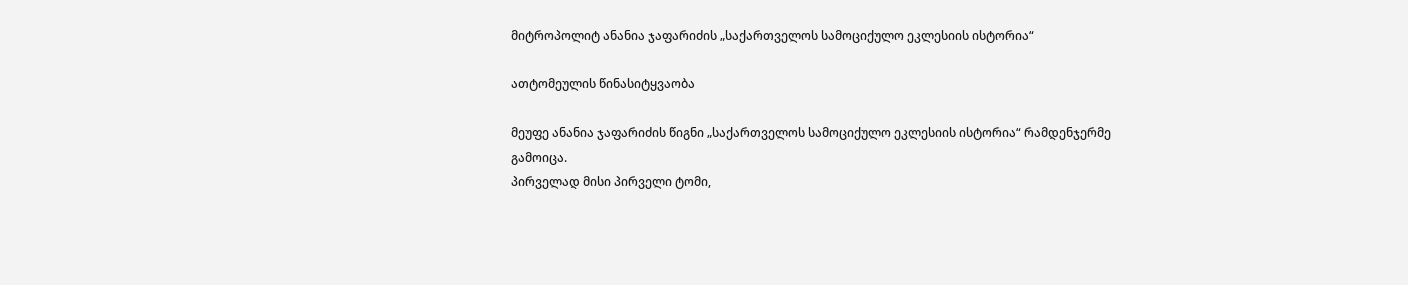მიტროპოლიტ ანანია ჯაფარიძის „საქართველოს სამოციქულო ეკლესიის ისტორია“

ათტომეულის წინასიტყვაობა

მეუფე ანანია ჯაფარიძის წიგნი „საქართველოს სამოციქულო ეკლესიის ისტორია“ რამდენჯერმე გამოიცა.
პირველად მისი პირველი ტომი,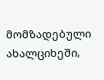მომზადებული  ახალციხეში,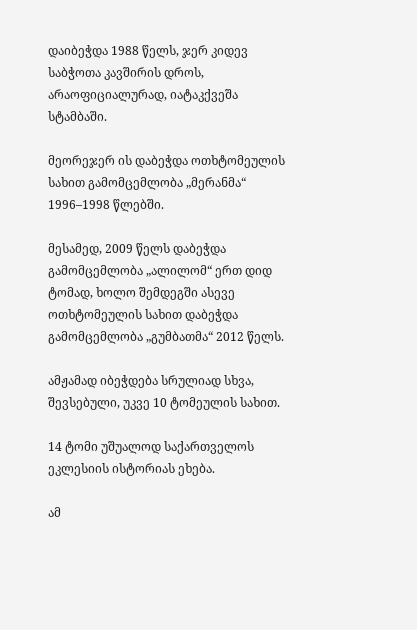დაიბეჭდა 1988 წელს, ჯერ კიდევ საბჭოთა კავშირის დროს, არაოფიციალურად, იატაკქვეშა სტამბაში.

მეორეჯერ ის დაბეჭდა ოთხტომეულის სახით გამომცემლობა „მერანმა“ 1996–1998 წლებში.

მესამედ, 2009 წელს დაბეჭდა გამომცემლობა „ალილომ“ ერთ დიდ ტომად, ხოლო შემდეგში ასევე ოთხტომეულის სახით დაბეჭდა გამომცემლობა „გუმბათმა“ 2012 წელს.

ამჟამად იბეჭდება სრულიად სხვა, შევსებული, უკვე 10 ტომეულის სახით.

14 ტომი უშუალოდ საქართველოს ეკლესიის ისტორიას ეხება.

ამ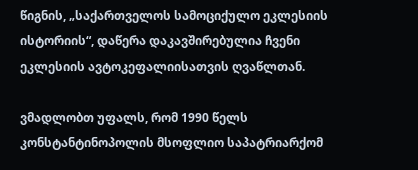წიგნის, „საქართველოს სამოციქულო ეკლესიის ისტორიის“, დაწერა დაკავშირებულია ჩვენი ეკლესიის ავტოკეფალიისათვის ღვაწლთან.

ვმადლობთ უფალს, რომ 1990 წელს კონსტანტინოპოლის მსოფლიო საპატრიარქომ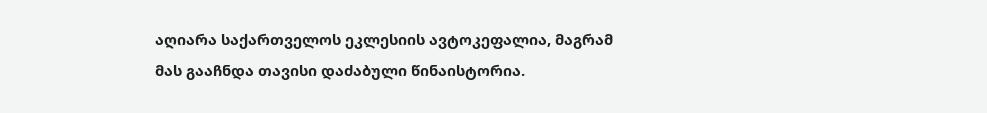აღიარა საქართველოს ეკლესიის ავტოკეფალია, მაგრამ მას გააჩნდა თავისი დაძაბული წინაისტორია.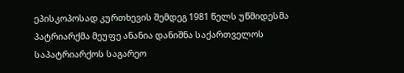ეპისკოპოსად კურთხევის შემდეგ 1981 წელს უწმიდესმა პატრიარქმა მეუფე ანანია დანიშნა საქართველოს საპატრიარქოს საგარეო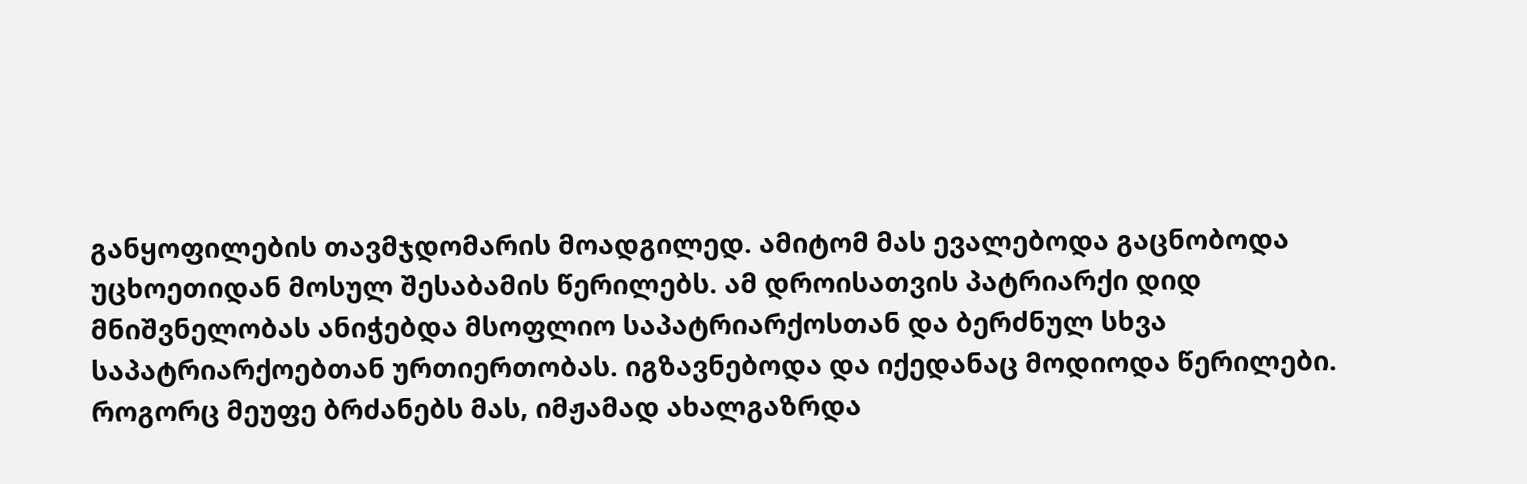განყოფილების თავმჯდომარის მოადგილედ. ამიტომ მას ევალებოდა გაცნობოდა უცხოეთიდან მოსულ შესაბამის წერილებს. ამ დროისათვის პატრიარქი დიდ მნიშვნელობას ანიჭებდა მსოფლიო საპატრიარქოსთან და ბერძნულ სხვა საპატრიარქოებთან ურთიერთობას. იგზავნებოდა და იქედანაც მოდიოდა წერილები. როგორც მეუფე ბრძანებს მას, იმჟამად ახალგაზრდა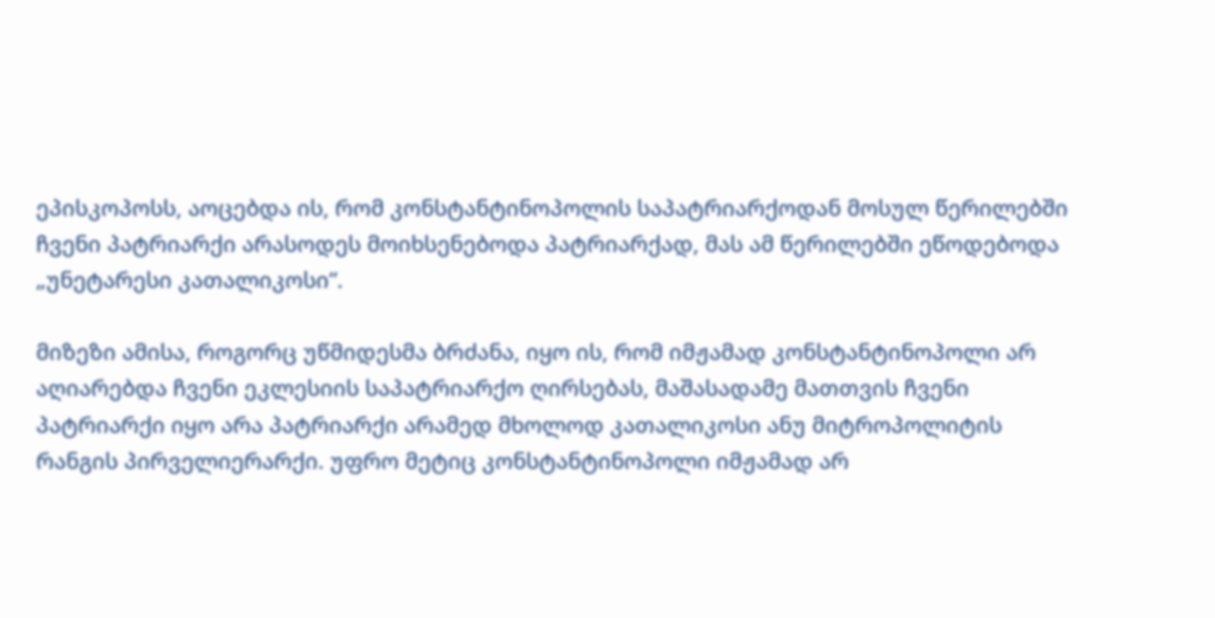ეპისკოპოსს, აოცებდა ის, რომ კონსტანტინოპოლის საპატრიარქოდან მოსულ წერილებში ჩვენი პატრიარქი არასოდეს მოიხსენებოდა პატრიარქად, მას ამ წერილებში ეწოდებოდა „უნეტარესი კათალიკოსი“.

მიზეზი ამისა, როგორც უწმიდესმა ბრძანა, იყო ის, რომ იმჟამად კონსტანტინოპოლი არ აღიარებდა ჩვენი ეკლესიის საპატრიარქო ღირსებას, მაშასადამე მათთვის ჩვენი პატრიარქი იყო არა პატრიარქი არამედ მხოლოდ კათალიკოსი ანუ მიტროპოლიტის რანგის პირველიერარქი. უფრო მეტიც კონსტანტინოპოლი იმჟამად არ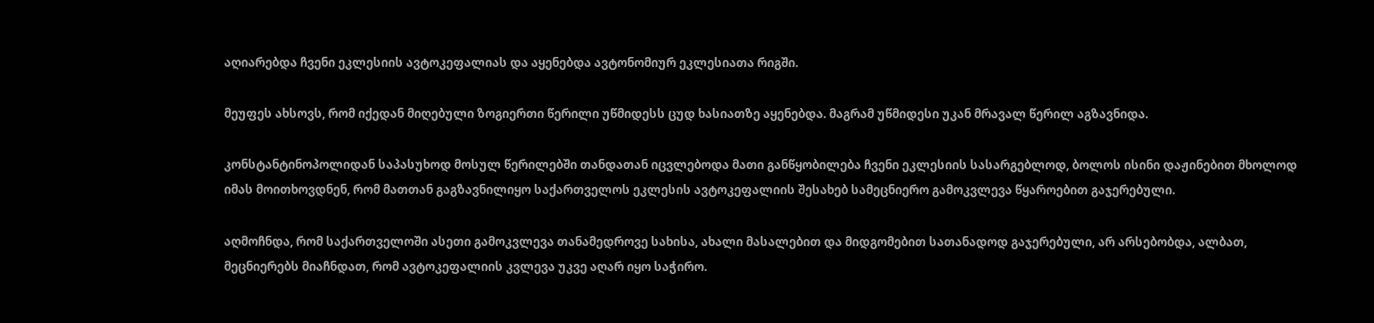აღიარებდა ჩვენი ეკლესიის ავტოკეფალიას და აყენებდა ავტონომიურ ეკლესიათა რიგში.

მეუფეს ახსოვს, რომ იქედან მიღებული ზოგიერთი წერილი უწმიდესს ცუდ ხასიათზე აყენებდა. მაგრამ უწმიდესი უკან მრავალ წერილ აგზავნიდა.

კონსტანტინოპოლიდან საპასუხოდ მოსულ წერილებში თანდათან იცვლებოდა მათი განწყობილება ჩვენი ეკლესიის სასარგებლოდ, ბოლოს ისინი დაჟინებით მხოლოდ იმას მოითხოვდნენ, რომ მათთან გაგზავნილიყო საქართველოს ეკლესის ავტოკეფალიის შესახებ სამეცნიერო გამოკვლევა წყაროებით გაჯერებული.

აღმოჩნდა, რომ საქართველოში ასეთი გამოკვლევა თანამედროვე სახისა, ახალი მასალებით და მიდგომებით სათანადოდ გაჯერებული, არ არსებობდა, ალბათ, მეცნიერებს მიაჩნდათ, რომ ავტოკეფალიის კვლევა უკვე აღარ იყო საჭირო.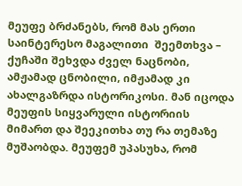მეუფე ბრძანებს, რომ მას ერთი საინტერესო მაგალითი  შეემთხვა – ქუჩაში შეხვდა ძველ ნაცნობი, ამჟამად ცნობილი, იმჟამად კი ახალგაზრდა ისტორიკოსი. მან იცოდა მეუფის სიყვარული ისტორიის მიმართ და შეეკითხა თუ რა თემაზე მუშაობდა. მეუფემ უპასუხა, რომ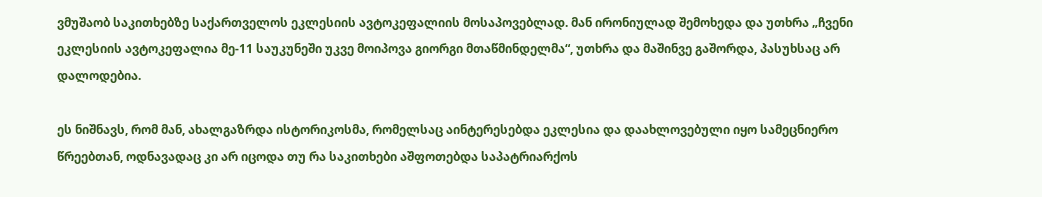ვმუშაობ საკითხებზე საქართველოს ეკლესიის ავტოკეფალიის მოსაპოვებლად. მან ირონიულად შემოხედა და უთხრა „ჩვენი ეკლესიის ავტოკეფალია მე-11 საუკუნეში უკვე მოიპოვა გიორგი მთაწმინდელმა“, უთხრა და მაშინვე გაშორდა, პასუხსაც არ დალოდებია.

ეს ნიშნავს, რომ მან, ახალგაზრდა ისტორიკოსმა, რომელსაც აინტერესებდა ეკლესია და დაახლოვებული იყო სამეცნიერო წრეებთან, ოდნავადაც კი არ იცოდა თუ რა საკითხები აშფოთებდა საპატრიარქოს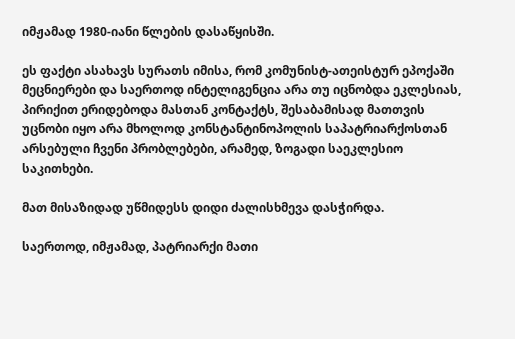იმჟამად 1980-იანი წლების დასაწყისში.

ეს ფაქტი ასახავს სურათს იმისა, რომ კომუნისტ-ათეისტურ ეპოქაში მეცნიერები და საერთოდ ინტელიგენცია არა თუ იცნობდა ეკლესიას, პირიქით ერიდებოდა მასთან კონტაქტს, შესაბამისად მათთვის უცნობი იყო არა მხოლოდ კონსტანტინოპოლის საპატრიარქოსთან არსებული ჩვენი პრობლებები, არამედ, ზოგადი საეკლესიო საკითხები.

მათ მისაზიდად უწმიდესს დიდი ძალისხმევა დასჭირდა.

საერთოდ, იმჟამად, პატრიარქი მათი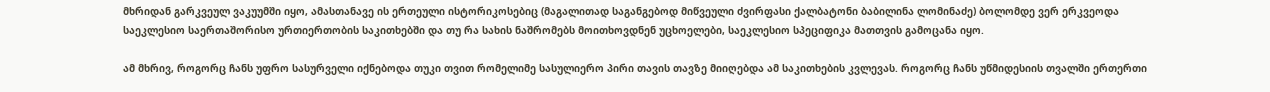მხრიდან გარკვეულ ვაკუუმში იყო, ამასთანავე ის ერთეული ისტორიკოსებიც (მაგალითად საგანგებოდ მიწვეული ძვირფასი ქალბატონი ბაბილინა ლომინაძე) ბოლომდე ვერ ერკვეოდა საეკლესიო საერთაშორისო ურთიერთობის საკითხებში და თუ რა სახის ნაშრომებს მოითხოვდნენ უცხოელები, საეკლესიო სპეციფიკა მათთვის გამოცანა იყო.

ამ მხრივ, როგორც ჩანს უფრო სასურველი იქნებოდა თუკი თვით რომელიმე სასულიერო პირი თავის თავზე მიიღებდა ამ საკითხების კვლევას. როგორც ჩანს უწმიდესიის თვალში ერთერთი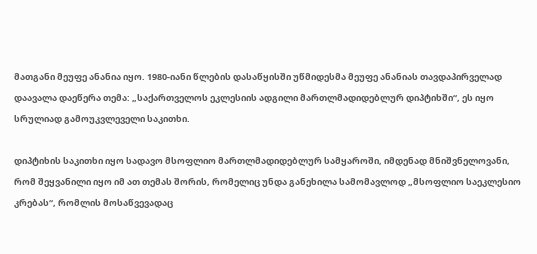მათგანი მეუფე ანანია იყო. 1980-იანი წლების დასაწყისში უწმიდესმა მეუფე ანანიას თავდაპირველად დაავალა დაეწერა თემა: „საქართველოს ეკლესიის ადგილი მართლმადიდებლურ დიპტიხში“, ეს იყო სრულიად გამოუკვლეველი საკითხი.

დიპტიხის საკითხი იყო სადავო მსოფლიო მართლმადიდებლურ სამყაროში, იმდენად მნიშვნელოვანი, რომ შეყვანილი იყო იმ ათ თემას შორის, რომელიც უნდა განეხილა სამომავლოდ „მსოფლიო საეკლესიო კრებას“, რომლის მოსაწვევადაც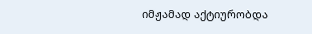იმჟამად აქტიურობდა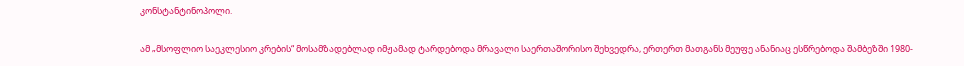კონსტანტინოპოლი.

ამ „მსოფლიო საეკლესიო კრების“ მოსამზადებლად იმჟამად ტარდებოდა მრავალი საერთაშორისო შეხვედრა, ერთერთ მათგანს მეუფე ანანიაც ესწრებოდა შამბეზში 1980-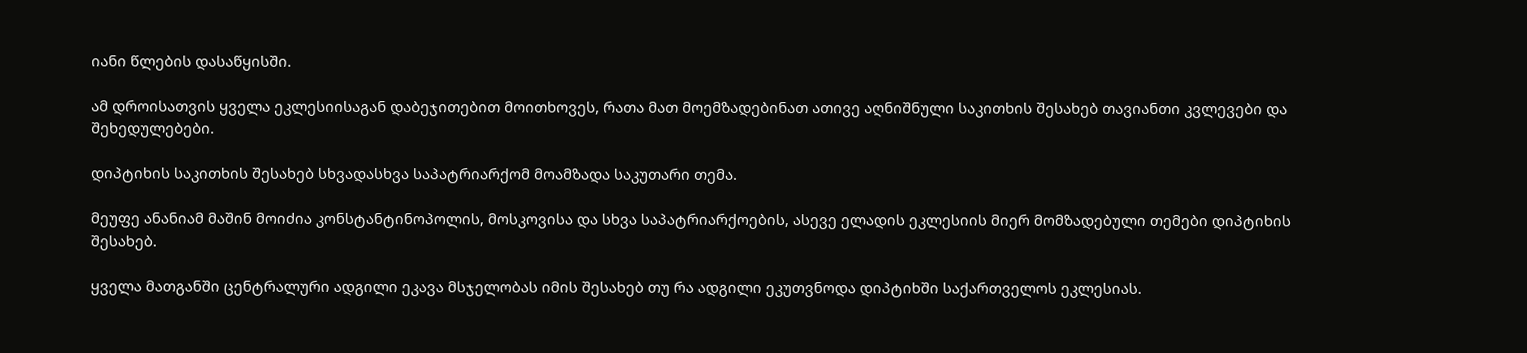იანი წლების დასაწყისში.

ამ დროისათვის ყველა ეკლესიისაგან დაბეჯითებით მოითხოვეს, რათა მათ მოემზადებინათ ათივე აღნიშნული საკითხის შესახებ თავიანთი კვლევები და შეხედულებები.

დიპტიხის საკითხის შესახებ სხვადასხვა საპატრიარქომ მოამზადა საკუთარი თემა.

მეუფე ანანიამ მაშინ მოიძია კონსტანტინოპოლის, მოსკოვისა და სხვა საპატრიარქოების, ასევე ელადის ეკლესიის მიერ მომზადებული თემები დიპტიხის შესახებ.

ყველა მათგანში ცენტრალური ადგილი ეკავა მსჯელობას იმის შესახებ თუ რა ადგილი ეკუთვნოდა დიპტიხში საქართველოს ეკლესიას.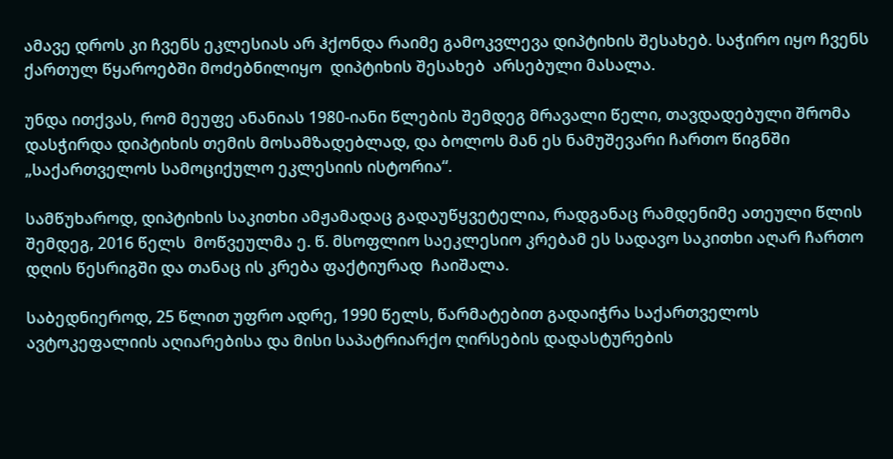ამავე დროს კი ჩვენს ეკლესიას არ ჰქონდა რაიმე გამოკვლევა დიპტიხის შესახებ. საჭირო იყო ჩვენს ქართულ წყაროებში მოძებნილიყო  დიპტიხის შესახებ  არსებული მასალა.

უნდა ითქვას, რომ მეუფე ანანიას 1980-იანი წლების შემდეგ მრავალი წელი, თავდადებული შრომა დასჭირდა დიპტიხის თემის მოსამზადებლად, და ბოლოს მან ეს ნამუშევარი ჩართო წიგნში „საქართველოს სამოციქულო ეკლესიის ისტორია“.

სამწუხაროდ, დიპტიხის საკითხი ამჟამადაც გადაუწყვეტელია, რადგანაც რამდენიმე ათეული წლის შემდეგ, 2016 წელს  მოწვეულმა ე. წ. მსოფლიო საეკლესიო კრებამ ეს სადავო საკითხი აღარ ჩართო დღის წესრიგში და თანაც ის კრება ფაქტიურად  ჩაიშალა.

საბედნიეროდ, 25 წლით უფრო ადრე, 1990 წელს, წარმატებით გადაიჭრა საქართველოს ავტოკეფალიის აღიარებისა და მისი საპატრიარქო ღირსების დადასტურების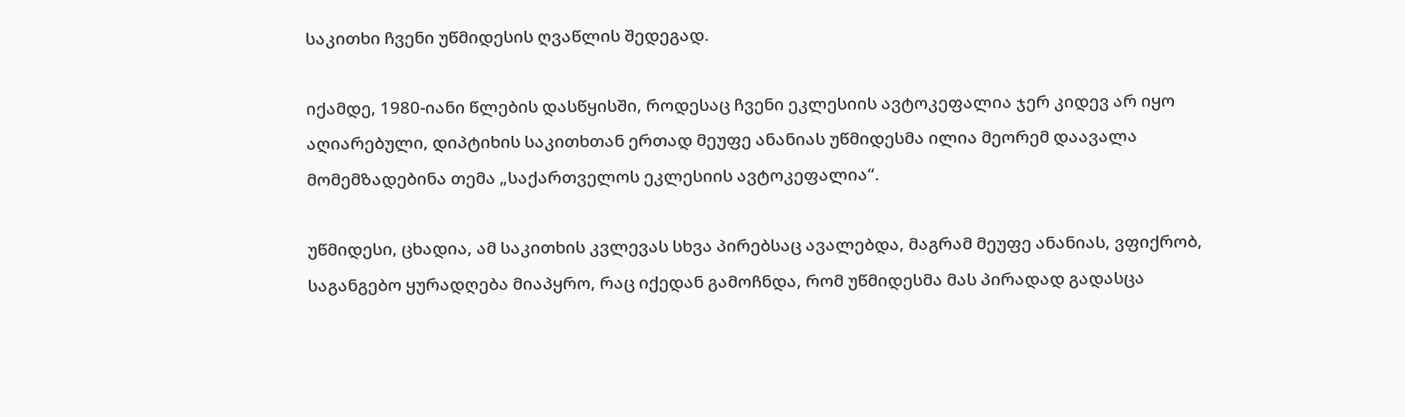საკითხი ჩვენი უწმიდესის ღვაწლის შედეგად.

იქამდე, 1980-იანი წლების დასწყისში, როდესაც ჩვენი ეკლესიის ავტოკეფალია ჯერ კიდევ არ იყო აღიარებული, დიპტიხის საკითხთან ერთად მეუფე ანანიას უწმიდესმა ილია მეორემ დაავალა მომემზადებინა თემა „საქართველოს ეკლესიის ავტოკეფალია“.

უწმიდესი, ცხადია, ამ საკითხის კვლევას სხვა პირებსაც ავალებდა, მაგრამ მეუფე ანანიას, ვფიქრობ, საგანგებო ყურადღება მიაპყრო, რაც იქედან გამოჩნდა, რომ უწმიდესმა მას პირადად გადასცა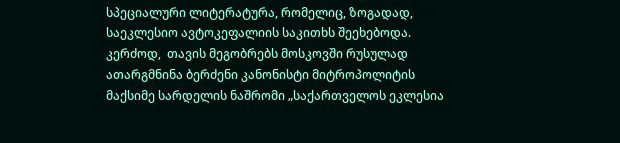სპეციალური ლიტერატურა, რომელიც, ზოგადად, საეკლესიო ავტოკეფალიის საკითხს შეეხებოდა. კერძოდ,  თავის მეგობრებს მოსკოვში რუსულად ათარგმნინა ბერძენი კანონისტი მიტროპოლიტის მაქსიმე სარდელის ნაშრომი „საქართველოს ეკლესია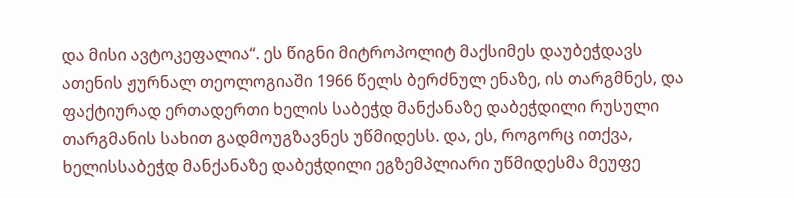და მისი ავტოკეფალია“. ეს წიგნი მიტროპოლიტ მაქსიმეს დაუბეჭდავს ათენის ჟურნალ თეოლოგიაში 1966 წელს ბერძნულ ენაზე, ის თარგმნეს, და ფაქტიურად ერთადერთი ხელის საბეჭდ მანქანაზე დაბეჭდილი რუსული თარგმანის სახით გადმოუგზავნეს უწმიდესს. და, ეს, როგორც ითქვა, ხელისსაბეჭდ მანქანაზე დაბეჭდილი ეგზემპლიარი უწმიდესმა მეუფე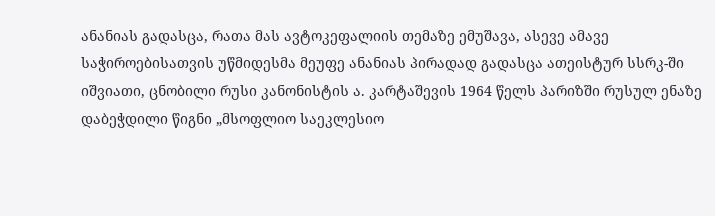ანანიას გადასცა, რათა მას ავტოკეფალიის თემაზე ემუშავა, ასევე ამავე საჭიროებისათვის უწმიდესმა მეუფე ანანიას პირადად გადასცა ათეისტურ სსრკ-ში იშვიათი, ცნობილი რუსი კანონისტის ა. კარტაშევის 1964 წელს პარიზში რუსულ ენაზე დაბეჭდილი წიგნი „მსოფლიო საეკლესიო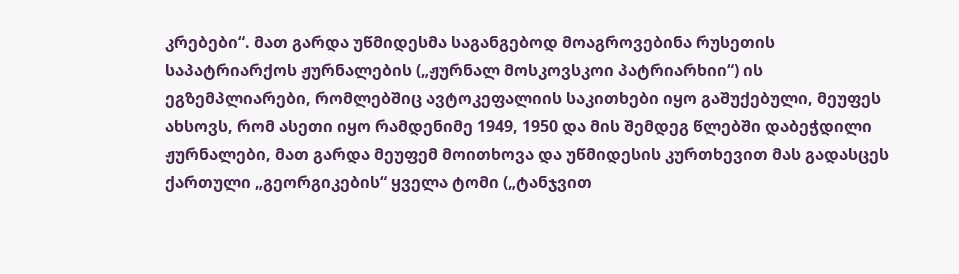კრებები“. მათ გარდა უწმიდესმა საგანგებოდ მოაგროვებინა რუსეთის საპატრიარქოს ჟურნალების („ჟურნალ მოსკოვსკოი პატრიარხიი“) ის ეგზემპლიარები, რომლებშიც ავტოკეფალიის საკითხები იყო გაშუქებული, მეუფეს ახსოვს, რომ ასეთი იყო რამდენიმე 1949, 1950 და მის შემდეგ წლებში დაბეჭდილი ჟურნალები, მათ გარდა მეუფემ მოითხოვა და უწმიდესის კურთხევით მას გადასცეს ქართული „გეორგიკების“ ყველა ტომი („ტანჯვით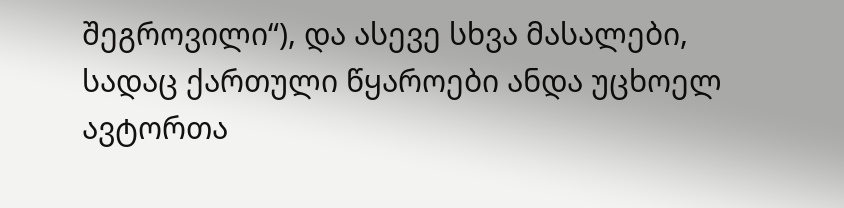შეგროვილი“), და ასევე სხვა მასალები, სადაც ქართული წყაროები ანდა უცხოელ ავტორთა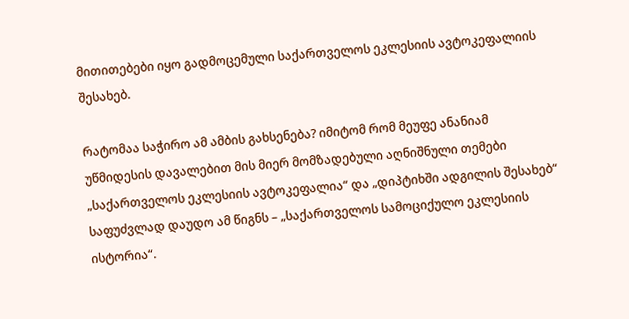მითითებები იყო გადმოცემული საქართველოს ეკლესიის ავტოკეფალიის შესახებ.

რატომაა საჭირო ამ ამბის გახსენება? იმიტომ რომ მეუფე ანანიამ უწმიდესის დავალებით მის მიერ მომზადებული აღნიშნული თემები „საქართველოს ეკლესიის ავტოკეფალია“ და „დიპტიხში ადგილის შესახებ“ საფუძვლად დაუდო ამ წიგნს – „საქართველოს სამოციქულო ეკლესიის ისტორია“.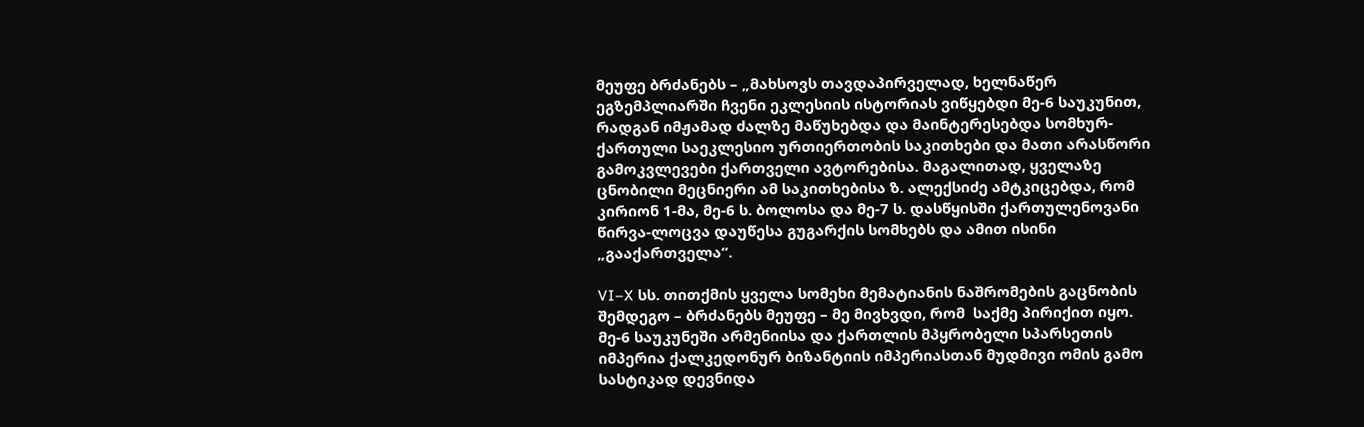მეუფე ბრძანებს – „მახსოვს თავდაპირველად, ხელნაწერ ეგზემპლიარში ჩვენი ეკლესიის ისტორიას ვიწყებდი მე-6 საუკუნით, რადგან იმჟამად ძალზე მაწუხებდა და მაინტერესებდა სომხურ-ქართული საეკლესიო ურთიერთობის საკითხები და მათი არასწორი გამოკვლევები ქართველი ავტორებისა. მაგალითად, ყველაზე ცნობილი მეცნიერი ამ საკითხებისა ზ. ალექსიძე ამტკიცებდა, რომ კირიონ 1-მა, მე-6 ს. ბოლოსა და მე-7 ს. დასწყისში ქართულენოვანი წირვა-ლოცვა დაუწესა გუგარქის სომხებს და ამით ისინი „გააქართველა“.

VI–X სს. თითქმის ყველა სომეხი მემატიანის ნაშრომების გაცნობის შემდეგო – ბრძანებს მეუფე – მე მივხვდი, რომ  საქმე პირიქით იყო. მე-6 საუკუნეში არმენიისა და ქართლის მპყრობელი სპარსეთის იმპერია ქალკედონურ ბიზანტიის იმპერიასთან მუდმივი ომის გამო სასტიკად დევნიდა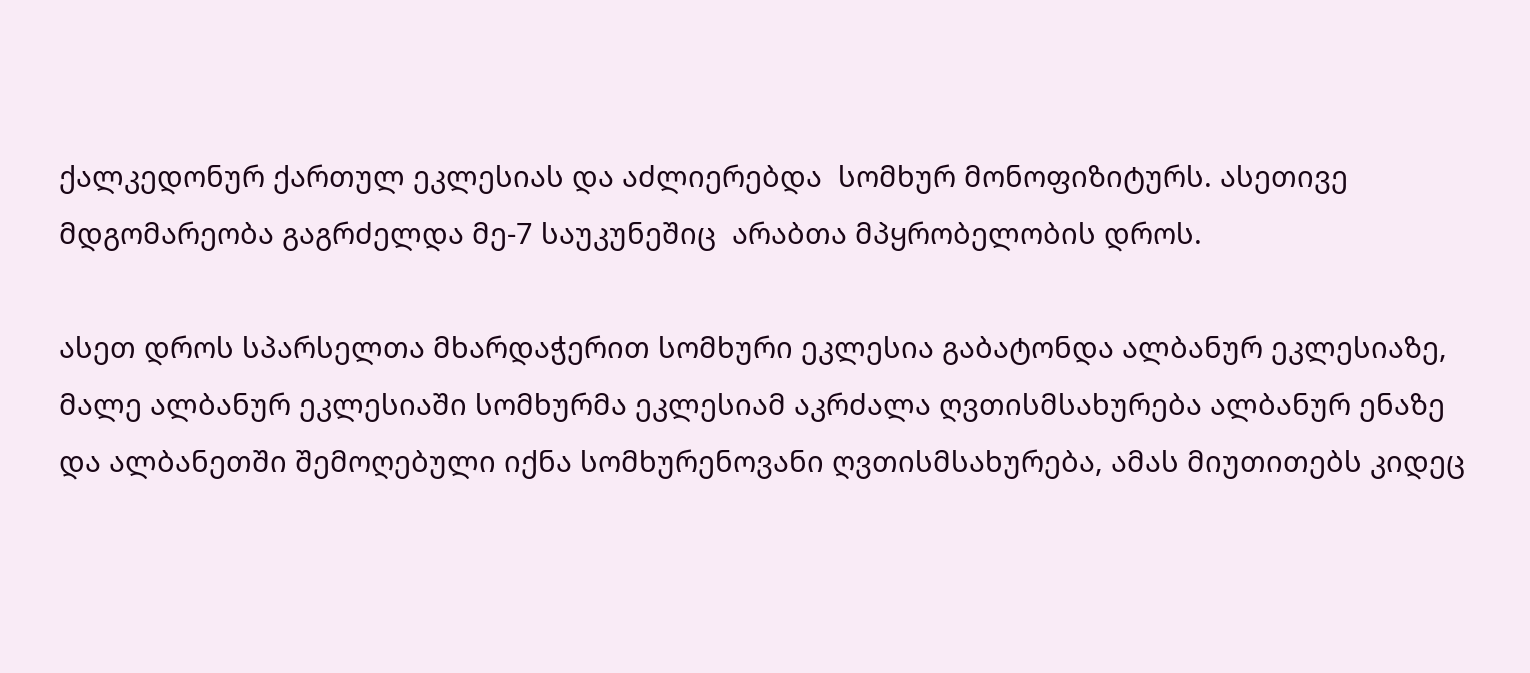ქალკედონურ ქართულ ეკლესიას და აძლიერებდა  სომხურ მონოფიზიტურს. ასეთივე მდგომარეობა გაგრძელდა მე-7 საუკუნეშიც  არაბთა მპყრობელობის დროს.

ასეთ დროს სპარსელთა მხარდაჭერით სომხური ეკლესია გაბატონდა ალბანურ ეკლესიაზე, მალე ალბანურ ეკლესიაში სომხურმა ეკლესიამ აკრძალა ღვთისმსახურება ალბანურ ენაზე და ალბანეთში შემოღებული იქნა სომხურენოვანი ღვთისმსახურება, ამას მიუთითებს კიდეც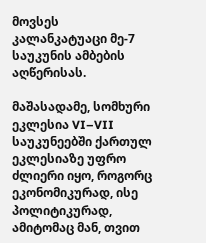მოვსეს კალანკატუაცი მე-7 საუკუნის ამბების აღწერისას.

მაშასადამე, სომხური ეკლესია VI–VII საუკუნეებში ქართულ ეკლესიაზე უფრო ძლიერი იყო, როგორც ეკონომიკურად, ისე პოლიტიკურად, ამიტომაც მან, თვით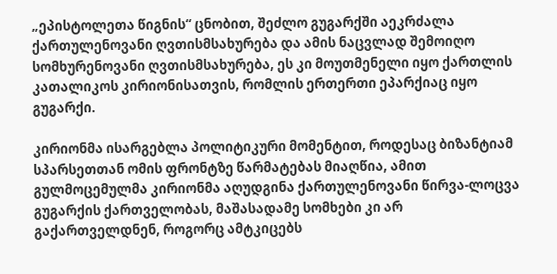„ეპისტოლეთა წიგნის“ ცნობით, შეძლო გუგარქში აეკრძალა ქართულენოვანი ღვთისმსახურება და ამის ნაცვლად შემოიღო სომხურენოვანი ღვთისმსახურება, ეს კი მოუთმენელი იყო ქართლის კათალიკოს კირიონისათვის, რომლის ერთერთი ეპარქიაც იყო გუგარქი.

კირიონმა ისარგებლა პოლიტიკური მომენტით, როდესაც ბიზანტიამ სპარსეთთან ომის ფრონტზე წარმატებას მიაღწია, ამით გულმოცემულმა კირიონმა აღუდგინა ქართულენოვანი წირვა-ლოცვა გუგარქის ქართველობას, მაშასადამე სომხები კი არ გაქართველდნენ, როგორც ამტკიცებს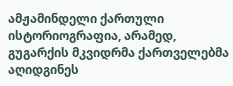ამჟამინდელი ქართული ისტორიოგრაფია, არამედ, გუგარქის მკვიდრმა ქართველებმა აღიდგინეს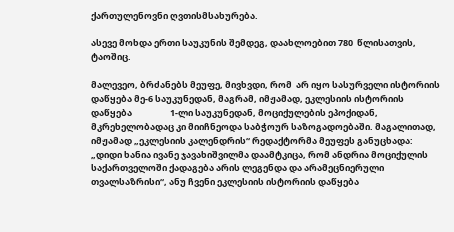ქართულენოვნი ღვთისმსახურება.

ასევე მოხდა ერთი საუკუნის შემდეგ, დაახლოებით 780  წლისათვის, ტაოშიც.

მალევეო, ბრძანებს მეუფე, მივხვდი, რომ  არ იყო სასურველი ისტორიის დაწყება მე-6 საუკუნედან, მაგრამ, იმჟამად, ეკლესიის ისტორიის დაწყება                   1-ლი საუკუნედან, მოციქულების ეპოქიდან, მკრეხელობადაც კი მიიჩნეოდა საბჭოურ საზოგადოებაში. მაგალითად, იმჟამად „ეკლესიის კალენდრის“ რედაქტორმა მეუფეს განუცხადა: „დიდი ხანია ივანე ჯავახიშვილმა დაამტკიცა, რომ ანდრია მოციქულის საქართველოში ქადაგება არის ლეგენდა და არამეცნიერული თვალსაზრისი“, ანუ ჩვენი ეკლესიის ისტორიის დაწყება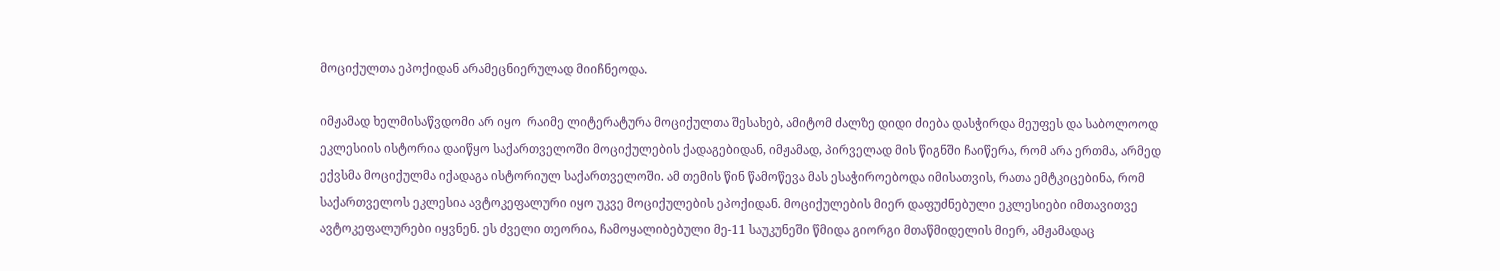მოციქულთა ეპოქიდან არამეცნიერულად მიიჩნეოდა.

იმჟამად ხელმისაწვდომი არ იყო  რაიმე ლიტერატურა მოციქულთა შესახებ, ამიტომ ძალზე დიდი ძიება დასჭირდა მეუფეს და საბოლოოდ ეკლესიის ისტორია დაიწყო საქართველოში მოციქულების ქადაგებიდან, იმჟამად, პირველად მის წიგნში ჩაიწერა, რომ არა ერთმა, არმედ ექვსმა მოციქულმა იქადაგა ისტორიულ საქართველოში. ამ თემის წინ წამოწევა მას ესაჭიროებოდა იმისათვის, რათა ემტკიცებინა, რომ საქართველოს ეკლესია ავტოკეფალური იყო უკვე მოციქულების ეპოქიდან. მოციქულების მიერ დაფუძნებული ეკლესიები იმთავითვე ავტოკეფალურები იყვნენ. ეს ძველი თეორია, ჩამოყალიბებული მე-11 საუკუნეში წმიდა გიორგი მთაწმიდელის მიერ, ამჟამადაც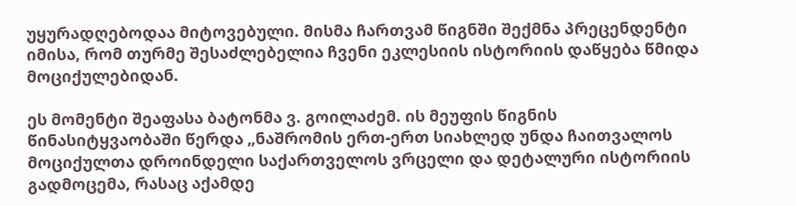უყურადღებოდაა მიტოვებული. მისმა ჩართვამ წიგნში შექმნა პრეცენდენტი იმისა, რომ თურმე შესაძლებელია ჩვენი ეკლესიის ისტორიის დაწყება წმიდა მოციქულებიდან.

ეს მომენტი შეაფასა ბატონმა ვ. გოილაძემ. ის მეუფის წიგნის წინასიტყვაობაში წერდა „ნაშრომის ერთ-ერთ სიახლედ უნდა ჩაითვალოს მოციქულთა დროინდელი საქართველოს ვრცელი და დეტალური ისტორიის გადმოცემა, რასაც აქამდე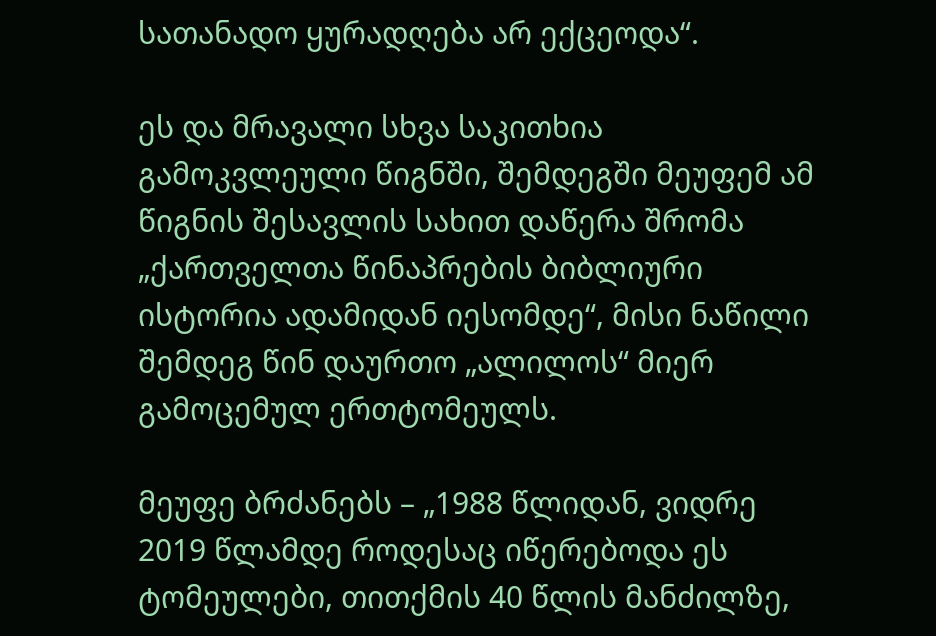სათანადო ყურადღება არ ექცეოდა“.

ეს და მრავალი სხვა საკითხია გამოკვლეული წიგნში, შემდეგში მეუფემ ამ წიგნის შესავლის სახით დაწერა შრომა „ქართველთა წინაპრების ბიბლიური ისტორია ადამიდან იესომდე“, მისი ნაწილი შემდეგ წინ დაურთო „ალილოს“ მიერ გამოცემულ ერთტომეულს.

მეუფე ბრძანებს – „1988 წლიდან, ვიდრე 2019 წლამდე როდესაც იწერებოდა ეს ტომეულები, თითქმის 40 წლის მანძილზე,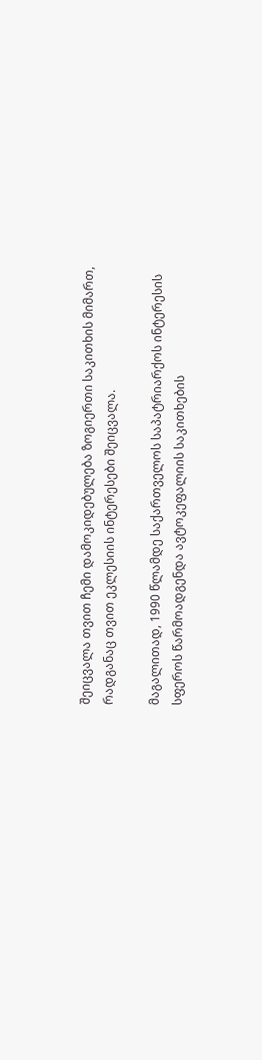შეიცვალა თვით ჩემი დამოკიდებულება ზოგიერთი საკითხის მიმართ, რადგანაც თვით ეკლესიის ინტერესები შეიცვალა.

მაგალითად, 1990 წლამდე საქართველოს საპატრიარქოს ინტერესის სფეროს წარმოადგენდა ავტოკეფალიის საკითხების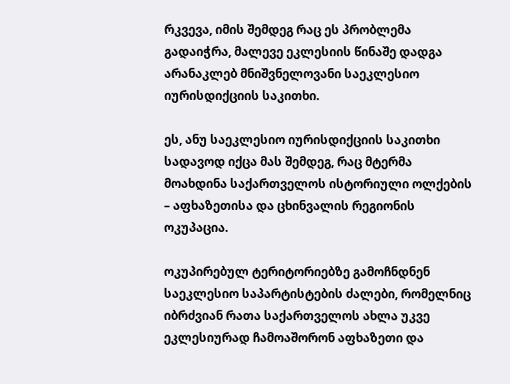რკვევა, იმის შემდეგ რაც ეს პრობლემა გადაიჭრა, მალევე ეკლესიის წინაშე დადგა არანაკლებ მნიშვნელოვანი საეკლესიო იურისდიქციის საკითხი.

ეს, ანუ საეკლესიო იურისდიქციის საკითხი სადავოდ იქცა მას შემდეგ, რაც მტერმა მოახდინა საქართველოს ისტორიული ოლქების – აფხაზეთისა და ცხინვალის რეგიონის ოკუპაცია.

ოკუპირებულ ტერიტორიებზე გამოჩნდნენ საეკლესიო საპარტისტების ძალები, რომელნიც იბრძვიან რათა საქართველოს ახლა უკვე ეკლესიურად ჩამოაშორონ აფხაზეთი და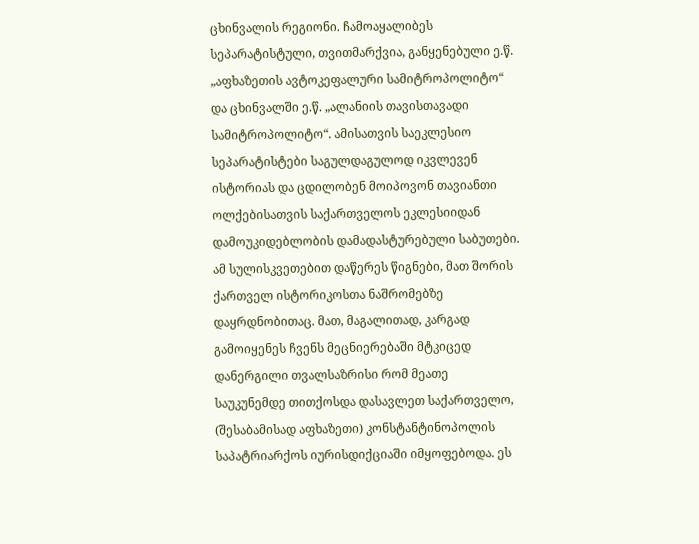ცხინვალის რეგიონი. ჩამოაყალიბეს სეპარატისტული, თვითმარქვია, განყენებული ე.წ. „აფხაზეთის ავტოკეფალური სამიტროპოლიტო“ და ცხინვალში ე.წ. „ალანიის თავისთავადი სამიტროპოლიტო“. ამისათვის საეკლესიო სეპარატისტები საგულდაგულოდ იკვლევენ ისტორიას და ცდილობენ მოიპოვონ თავიანთი ოლქებისათვის საქართველოს ეკლესიიდან დამოუკიდებლობის დამადასტურებული საბუთები. ამ სულისკვეთებით დაწერეს წიგნები, მათ შორის ქართველ ისტორიკოსთა ნაშრომებზე დაყრდნობითაც. მათ, მაგალითად, კარგად გამოიყენეს ჩვენს მეცნიერებაში მტკიცედ დანერგილი თვალსაზრისი რომ მეათე საუკუნემდე თითქოსდა დასავლეთ საქართველო, (შესაბამისად აფხაზეთი) კონსტანტინოპოლის საპატრიარქოს იურისდიქციაში იმყოფებოდა. ეს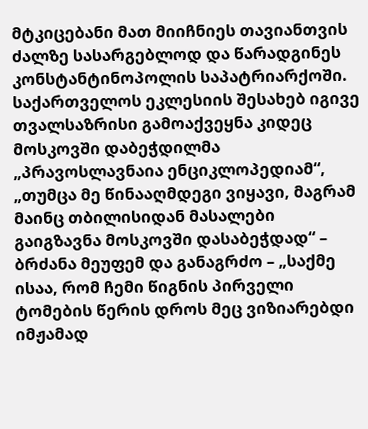მტკიცებანი მათ მიიჩნიეს თავიანთვის ძალზე სასარგებლოდ და წარადგინეს კონსტანტინოპოლის საპატრიარქოში. საქართველოს ეკლესიის შესახებ იგივე თვალსაზრისი გამოაქვეყნა კიდეც მოსკოვში დაბეჭდილმა „პრავოსლავნაია ენციკლოპედიამ“, „თუმცა მე წინააღმდეგი ვიყავი, მაგრამ მაინც თბილისიდან მასალები გაიგზავნა მოსკოვში დასაბეჭდად“ – ბრძანა მეუფემ და განაგრძო – „საქმე ისაა, რომ ჩემი წიგნის პირველი ტომების წერის დროს მეც ვიზიარებდი იმჟამად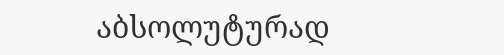აბსოლუტურად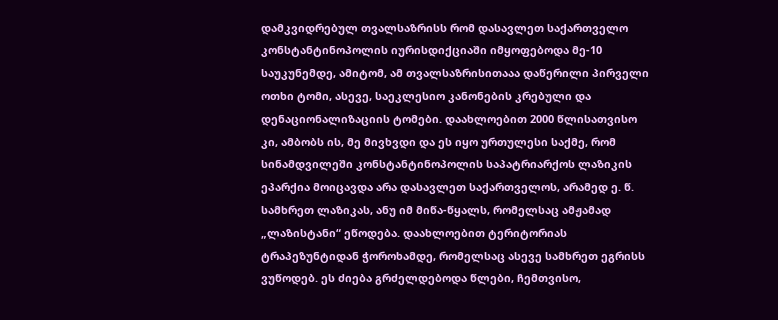დამკვიდრებულ თვალსაზრისს რომ დასავლეთ საქართველო კონსტანტინოპოლის იურისდიქციაში იმყოფებოდა მე-10 საუკუნემდე, ამიტომ, ამ თვალსაზრისითააა დაწერილი პირველი ოთხი ტომი, ასევე, საეკლესიო კანონების კრებული და დენაციონალიზაციის ტომები. დაახლოებით 2000 წლისათვისო კი, ამბობს ის, მე მივხვდი და ეს იყო ურთულესი საქმე, რომ სინამდვილეში კონსტანტინოპოლის საპატრიარქოს ლაზიკის ეპარქია მოიცავდა არა დასავლეთ საქართველოს, არამედ ე. წ. სამხრეთ ლაზიკას, ანუ იმ მიწა-წყალს, რომელსაც ამჟამად „ლაზისტანი“ ეწოდება. დაახლოებით ტერიტორიას ტრაპეზუნტიდან ჭოროხამდე, რომელსაც ასევე სამხრეთ ეგრისს ვუწოდებ. ეს ძიება გრძელდებოდა წლები, ჩემთვისო,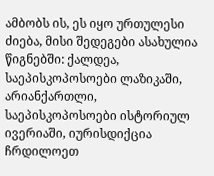ამბობს ის, ეს იყო ურთულესი ძიება, მისი შედეგები ასახულია წიგნებში: ქალდეა, საეპისკოპოსოები ლაზიკაში, არიანქართლი, საეპისკოპოსოები ისტორიულ ივერიაში, იურისდიქცია ჩრდილოეთ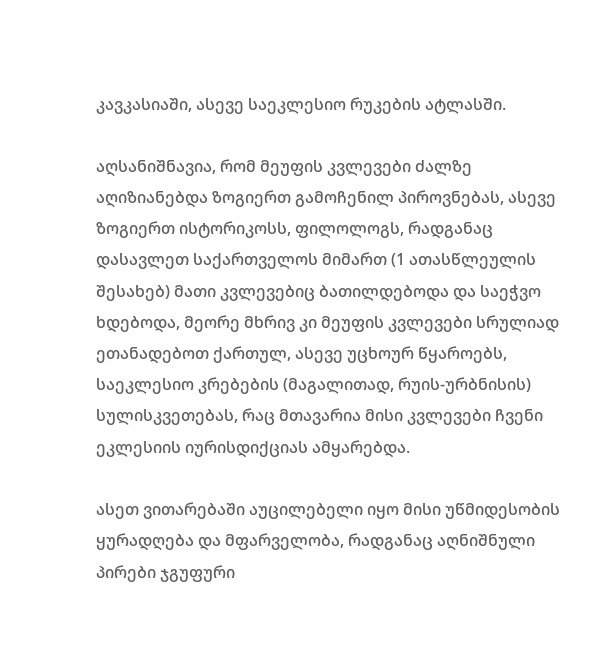კავკასიაში, ასევე საეკლესიო რუკების ატლასში.

აღსანიშნავია, რომ მეუფის კვლევები ძალზე აღიზიანებდა ზოგიერთ გამოჩენილ პიროვნებას, ასევე ზოგიერთ ისტორიკოსს, ფილოლოგს, რადგანაც დასავლეთ საქართველოს მიმართ (1 ათასწლეულის შესახებ) მათი კვლევებიც ბათილდებოდა და საეჭვო ხდებოდა, მეორე მხრივ კი მეუფის კვლევები სრულიად ეთანადებოთ ქართულ, ასევე უცხოურ წყაროებს, საეკლესიო კრებების (მაგალითად, რუის-ურბნისის) სულისკვეთებას, რაც მთავარია მისი კვლევები ჩვენი ეკლესიის იურისდიქციას ამყარებდა.

ასეთ ვითარებაში აუცილებელი იყო მისი უწმიდესობის ყურადღება და მფარველობა, რადგანაც აღნიშნული პირები ჯგუფური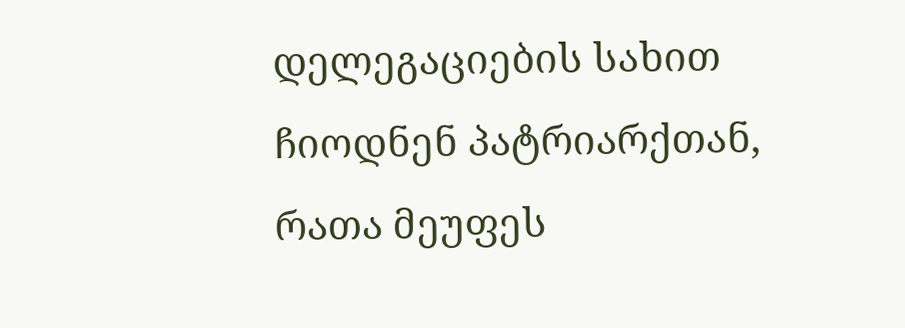დელეგაციების სახით ჩიოდნენ პატრიარქთან, რათა მეუფეს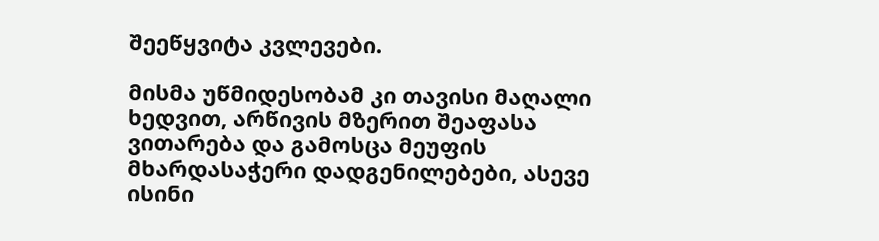შეეწყვიტა კვლევები.

მისმა უწმიდესობამ კი თავისი მაღალი ხედვით, არწივის მზერით შეაფასა ვითარება და გამოსცა მეუფის მხარდასაჭერი დადგენილებები, ასევე ისინი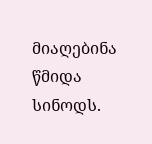მიაღებინა წმიდა სინოდს.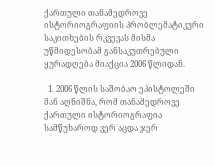ქართული თანამედროვე ისტორიოგრაფიის პრობლემატიკური საკითხების რკვევას მისმა უწმიდესობამ განსაკუთრებული ყურადღება მიაქცია 2006 წლიდან.

  1. 2006 წლის საშობაო ეპისტოლეში მან აღნიშნა, რომ თანამედროვე ქართული ისტორიოგრაფია სამწუხაროდ ვერ აცდა ჯერ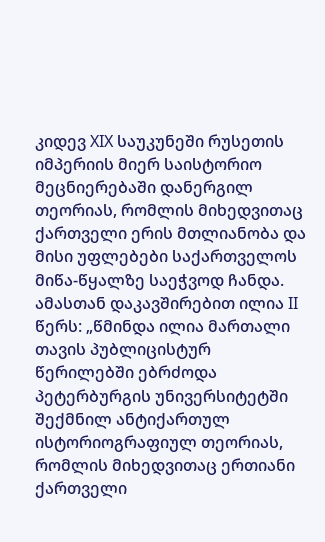კიდევ XIX საუკუნეში რუსეთის იმპერიის მიერ საისტორიო მეცნიერებაში დანერგილ თეორიას, რომლის მიხედვითაც ქართველი ერის მთლიანობა და მისი უფლებები საქართველოს მიწა-წყალზე საეჭვოდ ჩანდა. ამასთან დაკავშირებით ილია II წერს: „წმინდა ილია მართალი თავის პუბლიცისტურ წერილებში ებრძოდა პეტერბურგის უნივერსიტეტში შექმნილ ანტიქართულ ისტორიოგრაფიულ თეორიას, რომლის მიხედვითაც ერთიანი ქართველი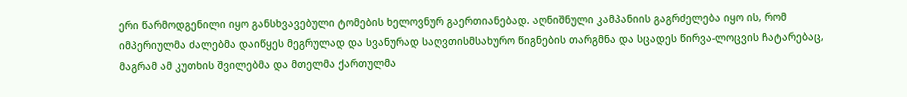ერი წარმოდგენილი იყო განსხვავებული ტომების ხელოვნურ გაერთიანებად. აღნიშნული კამპანიის გაგრძელება იყო ის, რომ იმპერიულმა ძალებმა დაიწყეს მეგრულად და სვანურად საღვთისმსახურო წიგნების თარგმნა და სცადეს წირვა-ლოცვის ჩატარებაც, მაგრამ ამ კუთხის შვილებმა და მთელმა ქართულმა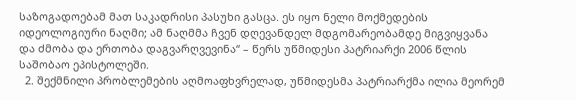საზოგადოებამ მათ საკადრისი პასუხი გასცა. ეს იყო ნელი მოქმედების იდეოლოგიური ნაღმი; ამ ნაღმმა ჩვენ დღევანდელ მდგომარეობამდე მიგვიყვანა და ძმობა და ერთობა დაგვარღვევინა“ – წერს უწმიდესი პატრიარქი 2006 წლის საშობაო ეპისტოლეში.
  2. შექმნილი პრობლემების აღმოაფხვრელად, უწმიდესმა პატრიარქმა ილია მეორემ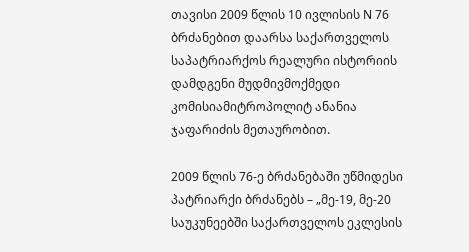თავისი 2009 წლის 10 ივლისის N 76 ბრძანებით დაარსა საქართველოს საპატრიარქოს რეალური ისტორიის დამდგენი მუდმივმოქმედი კომისიამიტროპოლიტ ანანია ჯაფარიძის მეთაურობით.

2009 წლის 76-ე ბრძანებაში უწმიდესი პატრიარქი ბრძანებს – „მე-19, მე-20 საუკუნეებში საქართველოს ეკლესის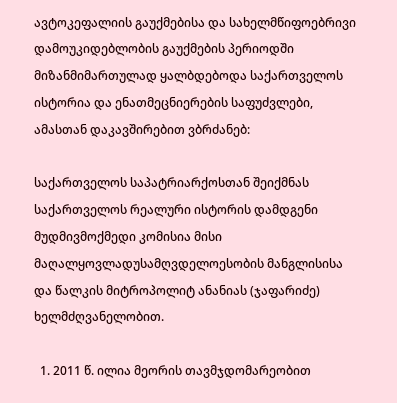ავტოკეფალიის გაუქმებისა და სახელმწიფოებრივი დამოუკიდებლობის გაუქმების პერიოდში მიზანმიმართულად ყალბდებოდა საქართველოს ისტორია და ენათმეცნიერების საფუძვლები, ამასთან დაკავშირებით ვბრძანებ:

საქართველოს საპატრიარქოსთან შეიქმნას საქართველოს რეალური ისტორის დამდგენი მუდმივმოქმედი კომისია მისი მაღალყოვლადუსამღვდელოესობის მანგლისისა და წალკის მიტროპოლიტ ანანიას (ჯაფარიძე) ხელმძღვანელობით.

  1. 2011 წ. ილია მეორის თავმჯდომარეობით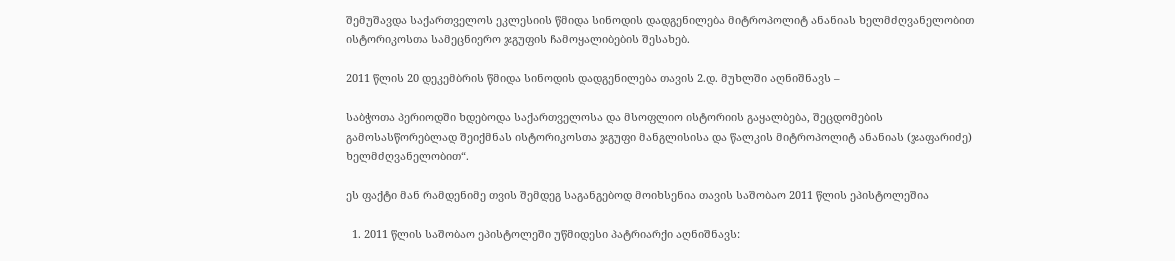შემუშავდა საქართველოს ეკლესიის წმიდა სინოდის დადგენილება მიტროპოლიტ ანანიას ხელმძღვანელობით ისტორიკოსთა სამეცნიერო ჯგუფის ჩამოყალიბების შესახებ.

2011 წლის 20 დეკემბრის წმიდა სინოდის დადგენილება თავის 2.დ. მუხლში აღნიშნავს –

საბჭოთა პერიოდში ხდებოდა საქართველოსა და მსოფლიო ისტორიის გაყალბება, შეცდომების გამოსასწორებლად შეიქმნას ისტორიკოსთა ჯგუფი მანგლისისა და წალკის მიტროპოლიტ ანანიას (ჯაფარიძე) ხელმძღვანელობით“.

ეს ფაქტი მან რამდენიმე თვის შემდეგ საგანგებოდ მოიხსენია თავის საშობაო 2011 წლის ეპისტოლეშია

  1. 2011 წლის საშობაო ეპისტოლეში უწმიდესი პატრიარქი აღნიშნავს: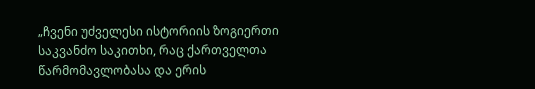„ჩვენი უძველესი ისტორიის ზოგიერთი საკვანძო საკითხი, რაც ქართველთა წარმომავლობასა და ერის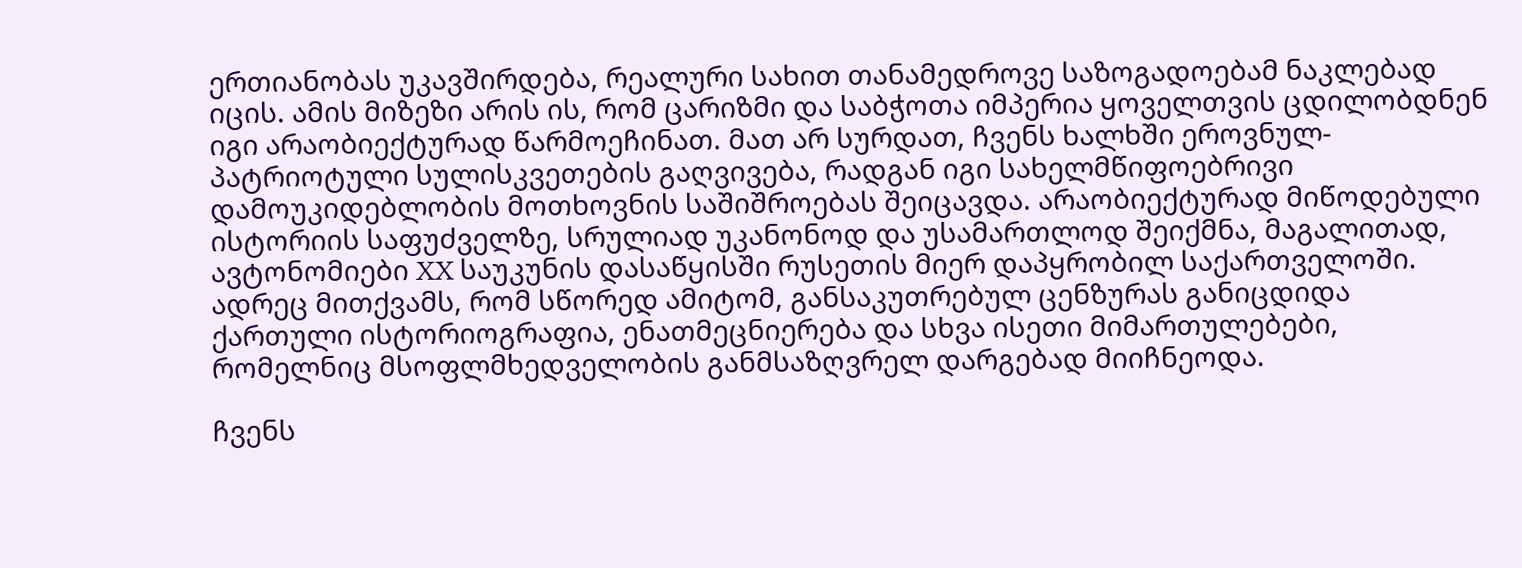ერთიანობას უკავშირდება, რეალური სახით თანამედროვე საზოგადოებამ ნაკლებად იცის. ამის მიზეზი არის ის, რომ ცარიზმი და საბჭოთა იმპერია ყოველთვის ცდილობდნენ იგი არაობიექტურად წარმოეჩინათ. მათ არ სურდათ, ჩვენს ხალხში ეროვნულ-პატრიოტული სულისკვეთების გაღვივება, რადგან იგი სახელმწიფოებრივი დამოუკიდებლობის მოთხოვნის საშიშროებას შეიცავდა. არაობიექტურად მიწოდებული ისტორიის საფუძველზე, სრულიად უკანონოდ და უსამართლოდ შეიქმნა, მაგალითად, ავტონომიები XX საუკუნის დასაწყისში რუსეთის მიერ დაპყრობილ საქართველოში. ადრეც მითქვამს, რომ სწორედ ამიტომ, განსაკუთრებულ ცენზურას განიცდიდა ქართული ისტორიოგრაფია, ენათმეცნიერება და სხვა ისეთი მიმართულებები, რომელნიც მსოფლმხედველობის განმსაზღვრელ დარგებად მიიჩნეოდა.

ჩვენს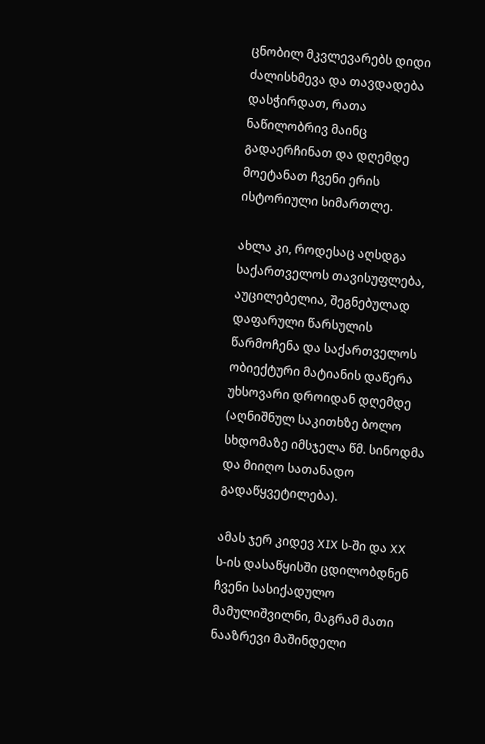ცნობილ მკვლევარებს დიდი ძალისხმევა და თავდადება დასჭირდათ, რათა ნაწილობრივ მაინც გადაერჩინათ და დღემდე მოეტანათ ჩვენი ერის ისტორიული სიმართლე.

ახლა კი, როდესაც აღსდგა საქართველოს თავისუფლება, აუცილებელია, შეგნებულად დაფარული წარსულის წარმოჩენა და საქართველოს ობიექტური მატიანის დაწერა უხსოვარი დროიდან დღემდე (აღნიშნულ საკითხზე ბოლო სხდომაზე იმსჯელა წმ. სინოდმა და მიიღო სათანადო გადაწყვეტილება).

ამას ჯერ კიდევ XIX ს-ში და XX ს-ის დასაწყისში ცდილობდნენ ჩვენი სასიქადულო მამულიშვილნი, მაგრამ მათი ნააზრევი მაშინდელი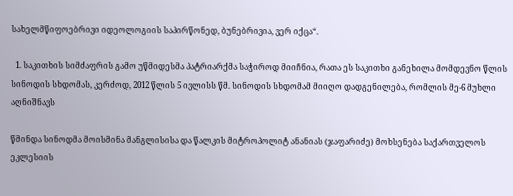სახელმწიფოებრივი იდეოლოგიის საპირწონედ, ბუნებრივია, ვერ იქცა“.

  1. საკითხის სიმძაფრის გამო უწმიდესმა პატრიარქმა საჭიროდ მიიჩნია, რათა ეს საკითხი განეხილა მომდევნო წლის სინოდის სხდომას, კერძოდ, 2012 წლის 5 ივლისს წმ. სინოდის სხდომამ მიიღო დადგენილება, რომლის მე-6 მუხლი აღნიშნავს

წმინდა სინოდმა მოისმინა მანგლისისა და წალკის მიტროპოლიტ ანანიას (ჯაფარიძე) მოხსენება საქართველოს ეკლესიის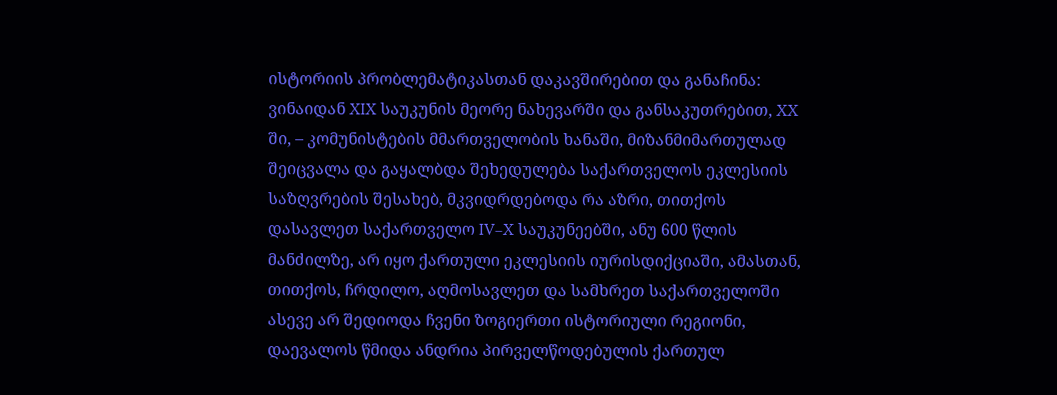ისტორიის პრობლემატიკასთან დაკავშირებით და განაჩინა: ვინაიდან XIX საუკუნის მეორე ნახევარში და განსაკუთრებით, XX ში, – კომუნისტების მმართველობის ხანაში, მიზანმიმართულად შეიცვალა და გაყალბდა შეხედულება საქართველოს ეკლესიის საზღვრების შესახებ, მკვიდრდებოდა რა აზრი, თითქოს დასავლეთ საქართველო IV–X საუკუნეებში, ანუ 600 წლის მანძილზე, არ იყო ქართული ეკლესიის იურისდიქციაში, ამასთან, თითქოს, ჩრდილო, აღმოსავლეთ და სამხრეთ საქართველოში ასევე არ შედიოდა ჩვენი ზოგიერთი ისტორიული რეგიონი, დაევალოს წმიდა ანდრია პირველწოდებულის ქართულ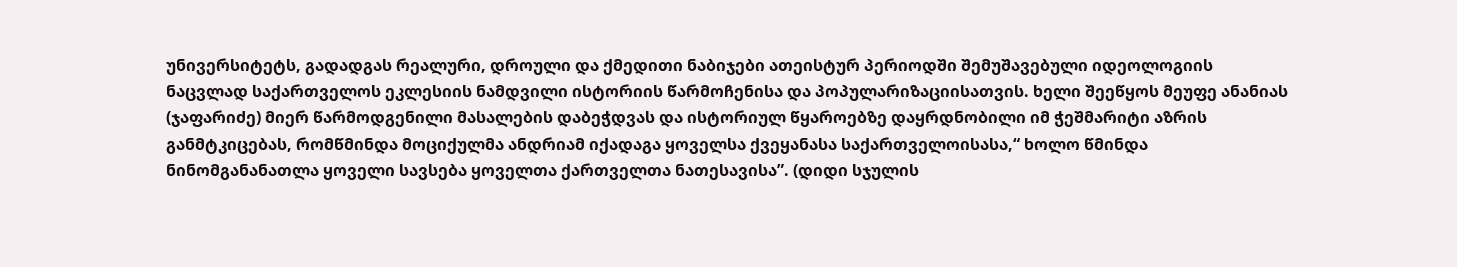უნივერსიტეტს, გადადგას რეალური, დროული და ქმედითი ნაბიჯები ათეისტურ პერიოდში შემუშავებული იდეოლოგიის ნაცვლად საქართველოს ეკლესიის ნამდვილი ისტორიის წარმოჩენისა და პოპულარიზაციისათვის. ხელი შეეწყოს მეუფე ანანიას (ჯაფარიძე) მიერ წარმოდგენილი მასალების დაბეჭდვას და ისტორიულ წყაროებზე დაყრდნობილი იმ ჭეშმარიტი აზრის განმტკიცებას, რომწმინდა მოციქულმა ანდრიამ იქადაგა ყოველსა ქვეყანასა საქართველოისასა,“ ხოლო წმინდა ნინომგანანათლა ყოველი სავსება ყოველთა ქართველთა ნათესავისა”. (დიდი სჯულის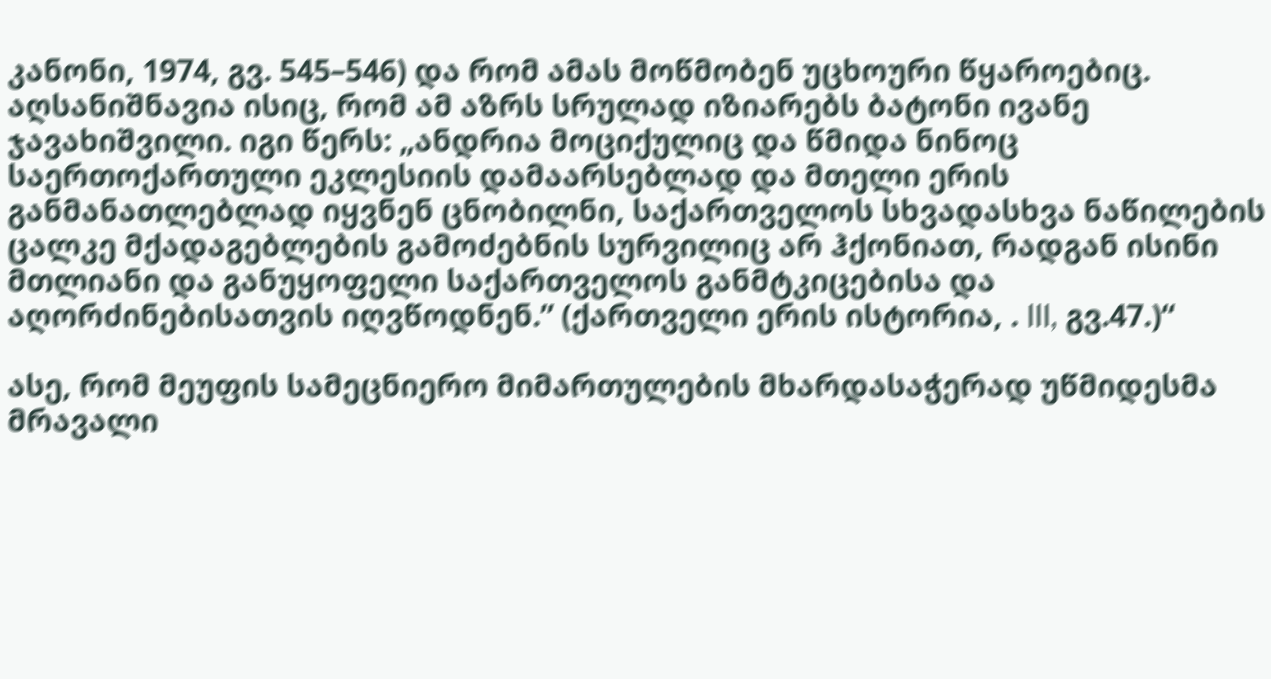კანონი, 1974, გვ. 545–546) და რომ ამას მოწმობენ უცხოური წყაროებიც. აღსანიშნავია ისიც, რომ ამ აზრს სრულად იზიარებს ბატონი ივანე ჯავახიშვილი. იგი წერს: „ანდრია მოციქულიც და წმიდა ნინოც საერთოქართული ეკლესიის დამაარსებლად და მთელი ერის განმანათლებლად იყვნენ ცნობილნი, საქართველოს სხვადასხვა ნაწილების ცალკე მქადაგებლების გამოძებნის სურვილიც არ ჰქონიათ, რადგან ისინი მთლიანი და განუყოფელი საქართველოს განმტკიცებისა და აღორძინებისათვის იღვწოდნენ.” (ქართველი ერის ისტორია, . III, გვ.47.)“

ასე, რომ მეუფის სამეცნიერო მიმართულების მხარდასაჭერად უწმიდესმა მრავალი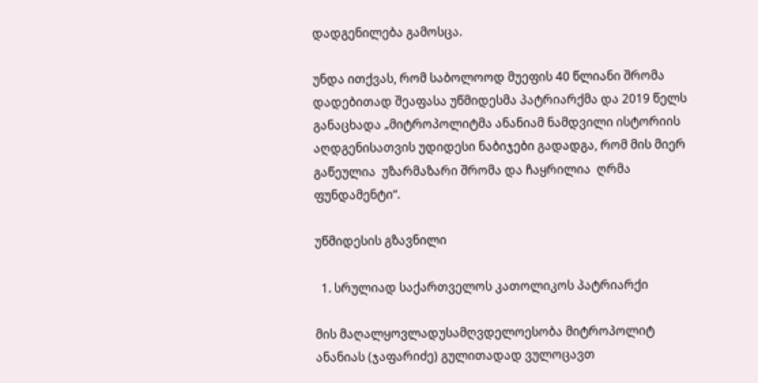დადგენილება გამოსცა.

უნდა ითქვას, რომ საბოლოოდ მუეფის 40 წლიანი შრომა დადებითად შეაფასა უწმიდესმა პატრიარქმა და 2019 წელს განაცხადა „მიტროპოლიტმა ანანიამ ნამდვილი ისტორიის აღდგენისათვის უდიდესი ნაბიჯები გადადგა, რომ მის მიერ გაწეულია  უზარმაზარი შრომა და ჩაყრილია  ღრმა ფუნდამენტი“.

უწმიდესის გზავნილი

  1. სრულიად საქართველოს კათოლიკოს პატრიარქი

მის მაღალყოვლადუსამღვდელოესობა მიტროპოლიტ ანანიას (ჯაფარიძე) გულითადად ვულოცავთ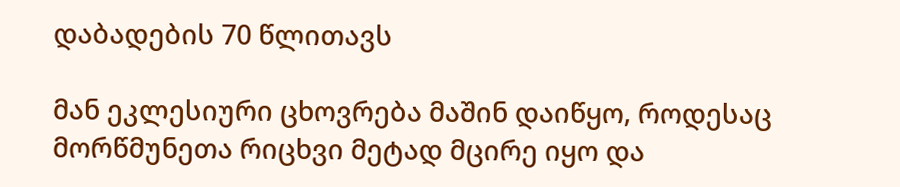დაბადების 70 წლითავს

მან ეკლესიური ცხოვრება მაშინ დაიწყო, როდესაც მორწმუნეთა რიცხვი მეტად მცირე იყო და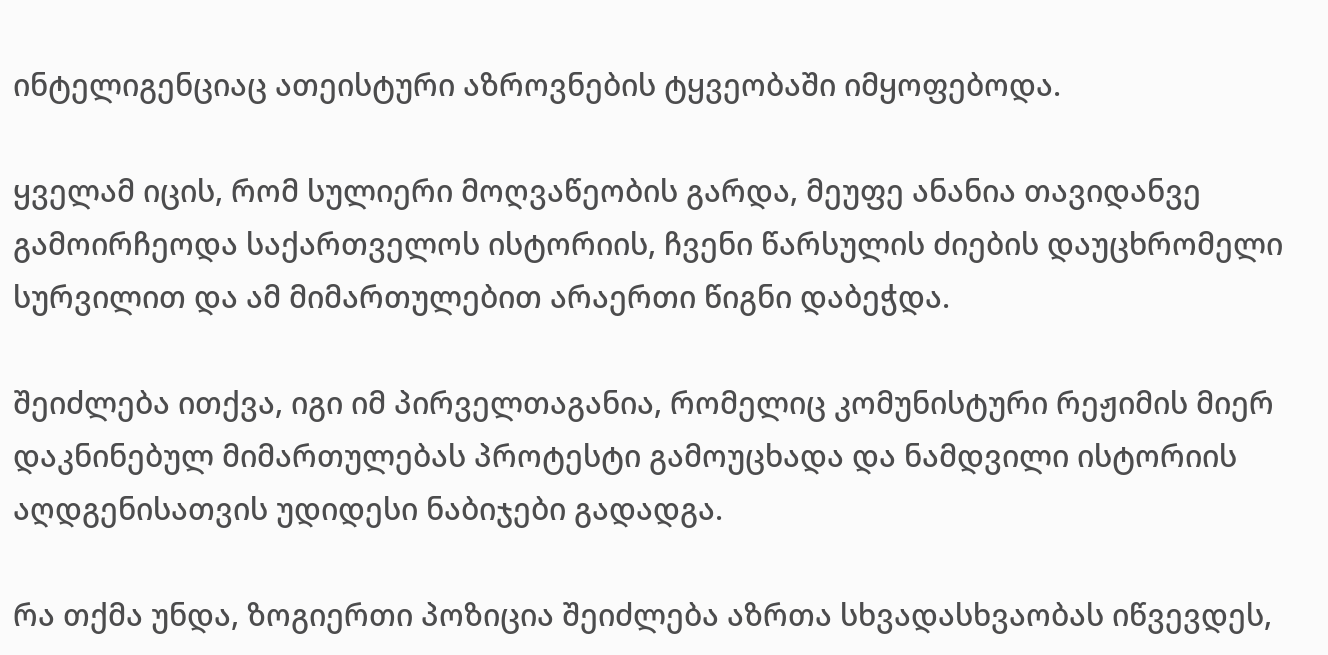ინტელიგენციაც ათეისტური აზროვნების ტყვეობაში იმყოფებოდა.

ყველამ იცის, რომ სულიერი მოღვაწეობის გარდა, მეუფე ანანია თავიდანვე გამოირჩეოდა საქართველოს ისტორიის, ჩვენი წარსულის ძიების დაუცხრომელი სურვილით და ამ მიმართულებით არაერთი წიგნი დაბეჭდა.

შეიძლება ითქვა, იგი იმ პირველთაგანია, რომელიც კომუნისტური რეჟიმის მიერ დაკნინებულ მიმართულებას პროტესტი გამოუცხადა და ნამდვილი ისტორიის აღდგენისათვის უდიდესი ნაბიჯები გადადგა.

რა თქმა უნდა, ზოგიერთი პოზიცია შეიძლება აზრთა სხვადასხვაობას იწვევდეს,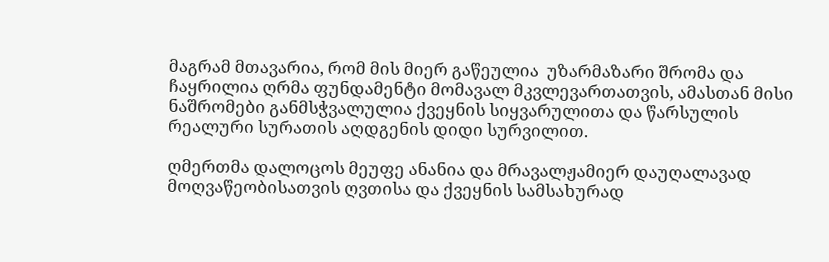მაგრამ მთავარია, რომ მის მიერ გაწეულია  უზარმაზარი შრომა და ჩაყრილია ღრმა ფუნდამენტი მომავალ მკვლევართათვის, ამასთან მისი ნაშრომები განმსჭვალულია ქვეყნის სიყვარულითა და წარსულის რეალური სურათის აღდგენის დიდი სურვილით.

ღმერთმა დალოცოს მეუფე ანანია და მრავალჟამიერ დაუღალავად მოღვაწეობისათვის ღვთისა და ქვეყნის სამსახურად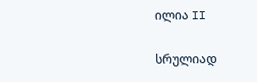ილია II

სრულიად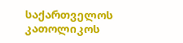საქართველოს კათოლიკოს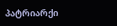პატრიარქი